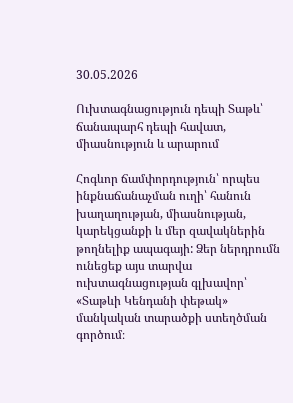30.05.2026

Ուխտագնացություն դեպի Տաթև՝ ճանապարհ դեպի հավատ, միասնություն և արարում

Հոգևոր ճամփորդություն՝ որպես ինքնաճանաչման ուղի՝ հանուն խաղաղության, միասնության, կարեկցանքի և մեր զավակներին թողնելիք ապագայի: Ձեր ներդրումն ունեցեք այս տարվա ուխտագնացության գլխավոր՝ «Տաթևի Կենդանի փեթակ» մանկական տարածքի ստեղծման գործում։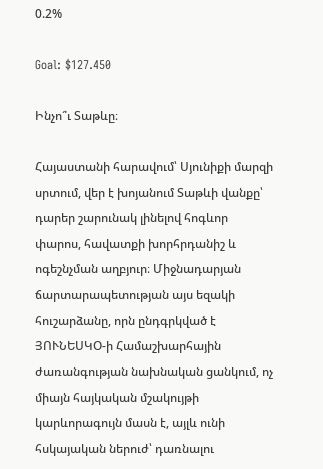0.2%

Goal: $127.450

Ինչո՞ւ Տաթևը։

Հայաստանի հարավում՝ Սյունիքի մարզի սրտում, վեր է խոյանում Տաթևի վանքը՝ դարեր շարունակ լինելով հոգևոր փարոս, հավատքի խորհրդանիշ և ոգեշնչման աղբյուր։ Միջնադարյան ճարտարապետության այս եզակի հուշարձանը, որն ընդգրկված է ՅՈՒՆԵՍԿՕ-ի Համաշխարհային ժառանգության նախնական ցանկում, ոչ միայն հայկական մշակույթի կարևորագույն մասն է, այլև ունի հսկայական ներուժ՝ դառնալու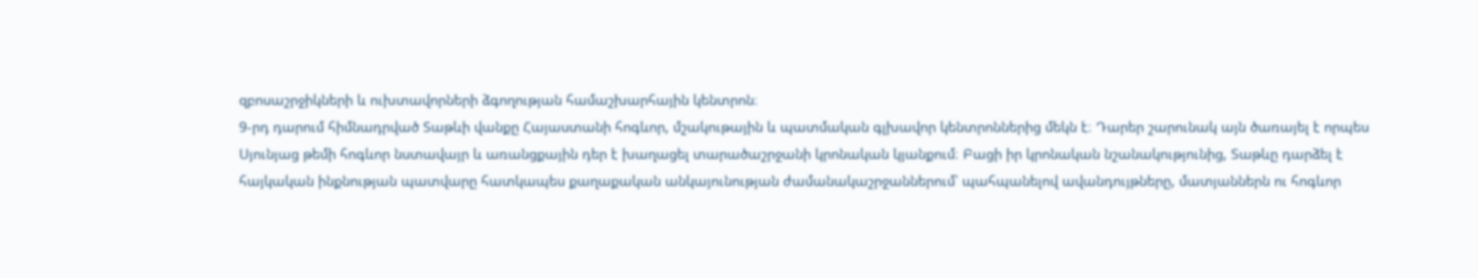զբոսաշրջիկների և ուխտավորների ձգողության համաշխարհային կենտրոն։
9-րդ դարում հիմնադրված Տաթևի վանքը Հայաստանի հոգևոր, մշակութային և պատմական գլխավոր կենտրոններից մեկն է։ Դարեր շարունակ այն ծառայել է որպես Սյունյաց թեմի հոգևոր նստավայր և առանցքային դեր է խաղացել տարածաշրջանի կրոնական կյանքում։ Բացի իր կրոնական նշանակությունից, Տաթևը դարձել է հայկական ինքնության պատվարը հատկապես քաղաքական անկայունության ժամանակաշրջաններում՝ պահպանելով ավանդույթները, մատյաններն ու հոգևոր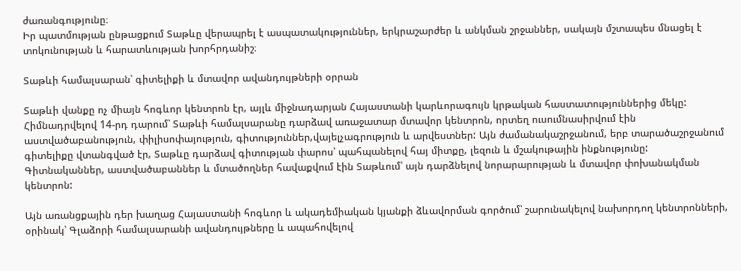ժառանգությունը։
Իր պատմության ընթացքում Տաթևը վերապրել է ասպատակություններ, երկրաշարժեր և անկման շրջաններ, սակայն մշտապես մնացել է տոկունության և հարատևության խորհրդանիշ։

Տաթևի համալսարան՝ գիտելիքի և մտավոր ավանդույթների օրրան

Տաթևի վանքը ոչ միայն հոգևոր կենտրոն էր, այլև միջնադարյան Հայաստանի կարևորագույն կրթական հաստատություններից մեկը: Հիմնադրվելով 14-րդ դարում՝ Տաթևի համալսարանը դարձավ առաջատար մտավոր կենտրոն, որտեղ ուսումնասիրվում էին աստվածաբանություն, փիլիսոփայություն, գիտություններ,վայելչագրություն և արվեստներ: Այն ժամանակաշրջանում, երբ տարածաշրջանում գիտելիքը վտանգված էր, Տաթևը դարձավ գիտության փարոս՝ պահպանելով հայ միտքը, լեզուն և մշակութային ինքնությունը:
Գիտնականներ, աստվածաբաններ և մտածողներ հավաքվում էին Տաթևում՝ այն դարձնելով նորարարության և մտավոր փոխանակման կենտրոն:

Այն առանցքային դեր խաղաց Հայաստանի հոգևոր և ակադեմիական կյանքի ձևավորման գործում՝ շարունակելով նախորդող կենտրոնների, օրինակ՝ Գլաձորի համալսարանի ավանդույթները և ապահովելով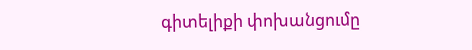գիտելիքի փոխանցումը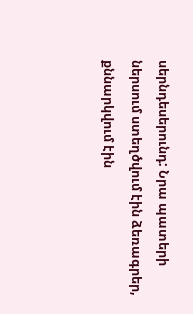սերնդեսերունդ: Նրա պատերի ներսում ստեղծվում էին ձեռագրեր, քննարկվում էին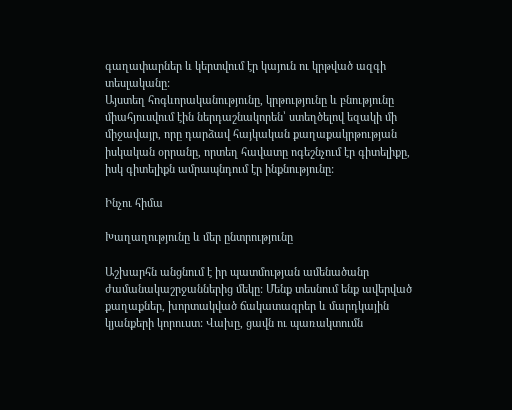գաղափարներ և կերտվում էր կայուն ու կրթված ազգի տեսլականը:
Այստեղ հոգևորականությունը, կրթությունը և բնությունը միահյուսվում էին ներդաշնակորեն՝ ստեղծելով եզակի մի միջավայր, որը դարձավ հայկական քաղաքակրթության իսկական օրրանը, որտեղ հավատը ոգեշնչում էր գիտելիքը, իսկ գիտելիքն ամրապնդում էր ինքնությունը:

Ինչու հիմա

Խաղաղությունը և մեր ընտրությունը

Աշխարհն անցնում է իր պատմության ամենածանր ժամանակաշրջաններից մեկը: Մենք տեսնում ենք ավերված քաղաքներ, խորտակված ճակատագրեր և մարդկային կյանքերի կորուստ: Վախը, ցավն ու պառակտումն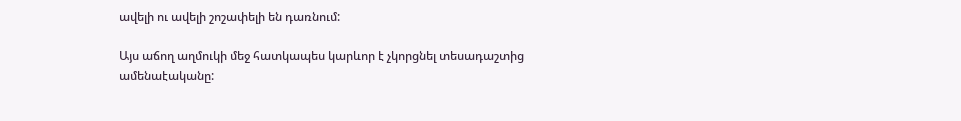ավելի ու ավելի շոշափելի են դառնում:

Այս աճող աղմուկի մեջ հատկապես կարևոր է չկորցնել տեսադաշտից ամենաէականը: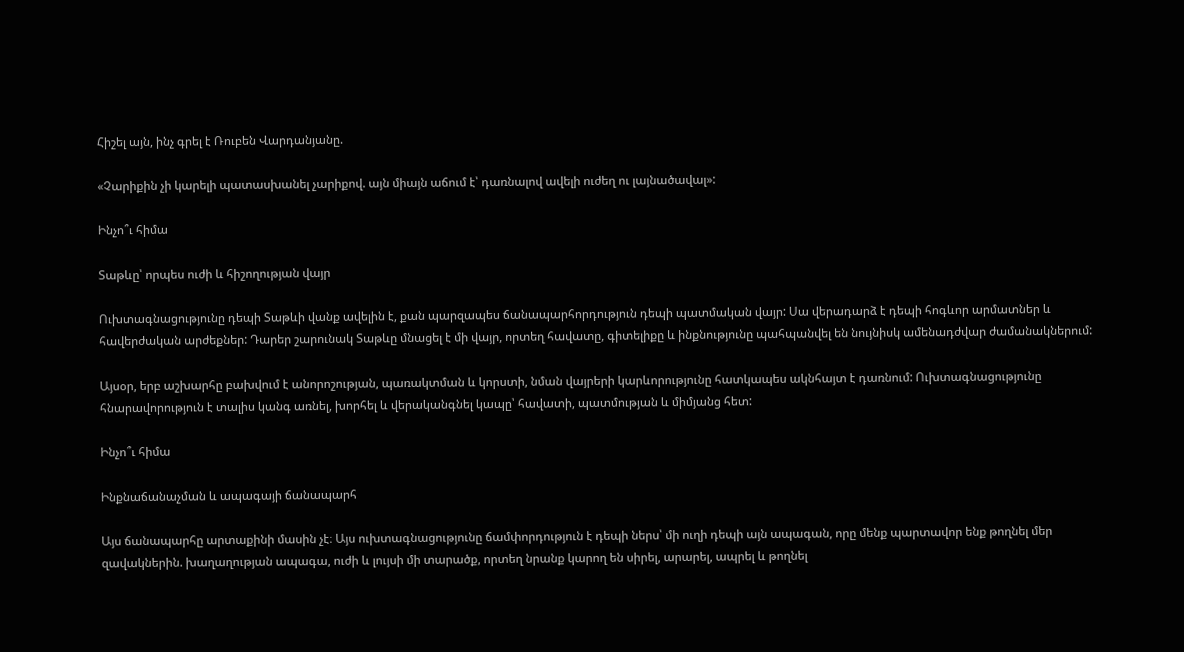Հիշել այն, ինչ գրել է Ռուբեն Վարդանյանը.

«Չարիքին չի կարելի պատասխանել չարիքով. այն միայն աճում է՝ դառնալով ավելի ուժեղ ու լայնածավալ»:

Ինչո՞ւ հիմա

Տաթևը՝ որպես ուժի և հիշողության վայր

Ուխտագնացությունը դեպի Տաթևի վանք ավելին է, քան պարզապես ճանապարհորդություն դեպի պատմական վայր: Սա վերադարձ է դեպի հոգևոր արմատներ և հավերժական արժեքներ: Դարեր շարունակ Տաթևը մնացել է մի վայր, որտեղ հավատը, գիտելիքը և ինքնությունը պահպանվել են նույնիսկ ամենադժվար ժամանակներում:

Այսօր, երբ աշխարհը բախվում է անորոշության, պառակտման և կորստի, նման վայրերի կարևորությունը հատկապես ակնհայտ է դառնում: Ուխտագնացությունը հնարավորություն է տալիս կանգ առնել, խորհել և վերականգնել կապը՝ հավատի, պատմության և միմյանց հետ:

Ինչո՞ւ հիմա

Ինքնաճանաչման և ապագայի ճանապարհ

Այս ճանապարհը արտաքինի մասին չէ։ Այս ուխտագնացությունը ճամփորդություն է դեպի ներս՝ մի ուղի դեպի այն ապագան, որը մենք պարտավոր ենք թողնել մեր զավակներին. խաղաղության ապագա, ուժի և լույսի մի տարածք, որտեղ նրանք կարող են սիրել, արարել, ապրել և թողնել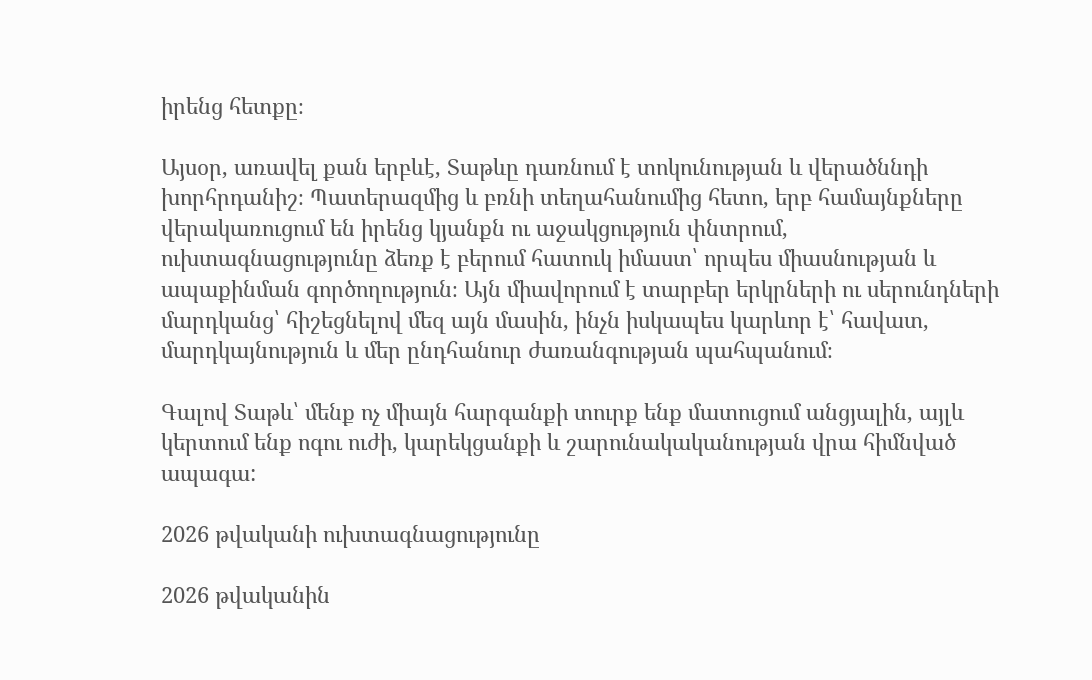իրենց հետքը։

Այսօր, առավել քան երբևէ, Տաթևը դառնում է տոկունության և վերածննդի խորհրդանիշ։ Պատերազմից և բռնի տեղահանումից հետո, երբ համայնքները վերակառուցում են իրենց կյանքն ու աջակցություն փնտրում, ուխտագնացությունը ձեռք է բերում հատուկ իմաստ՝ որպես միասնության և ապաքինման գործողություն։ Այն միավորում է տարբեր երկրների ու սերունդների մարդկանց՝ հիշեցնելով մեզ այն մասին, ինչն իսկապես կարևոր է՝ հավատ, մարդկայնություն և մեր ընդհանուր ժառանգության պահպանում։

Գալով Տաթև՝ մենք ոչ միայն հարգանքի տուրք ենք մատուցում անցյալին, այլև կերտում ենք ոգու ուժի, կարեկցանքի և շարունակականության վրա հիմնված ապագա:

2026 թվականի ուխտագնացությունը

2026 թվականին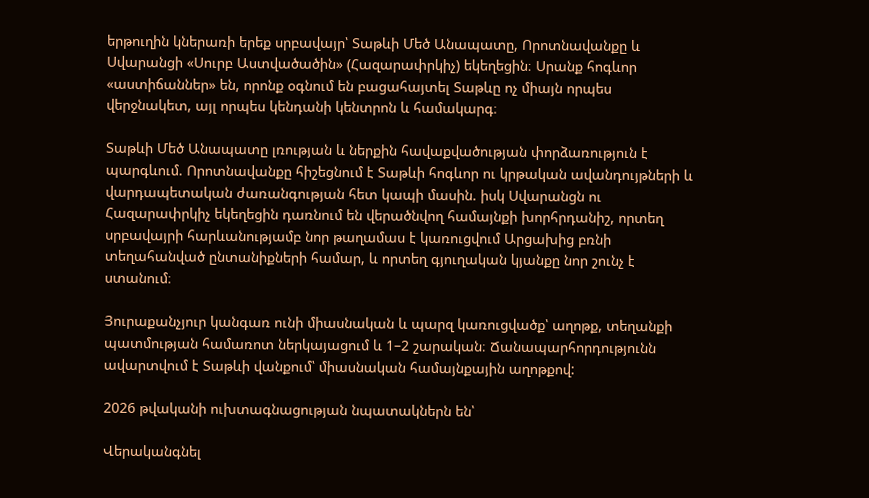երթուղին կներառի երեք սրբավայր՝ Տաթևի Մեծ Անապատը, Որոտնավանքը և Սվարանցի «Սուրբ Աստվածածին» (Հազարափրկիչ) եկեղեցին։ Սրանք հոգևոր «աստիճաններ» են, որոնք օգնում են բացահայտել Տաթևը ոչ միայն որպես վերջնակետ, այլ որպես կենդանի կենտրոն և համակարգ։

Տաթևի Մեծ Անապատը լռության և ներքին հավաքվածության փորձառություն է պարգևում. Որոտնավանքը հիշեցնում է Տաթևի հոգևոր ու կրթական ավանդույթների և վարդապետական ժառանգության հետ կապի մասին. իսկ Սվարանցն ու Հազարափրկիչ եկեղեցին դառնում են վերածնվող համայնքի խորհրդանիշ, որտեղ սրբավայրի հարևանությամբ նոր թաղամաս է կառուցվում Արցախից բռնի տեղահանված ընտանիքների համար, և որտեղ գյուղական կյանքը նոր շունչ է ստանում։

Յուրաքանչյուր կանգառ ունի միասնական և պարզ կառուցվածք՝ աղոթք, տեղանքի պատմության համառոտ ներկայացում և 1–2 շարական։ Ճանապարհորդությունն ավարտվում է Տաթևի վանքում՝ միասնական համայնքային աղոթքով:

2026 թվականի ուխտագնացության նպատակներն են՝

Վերականգնել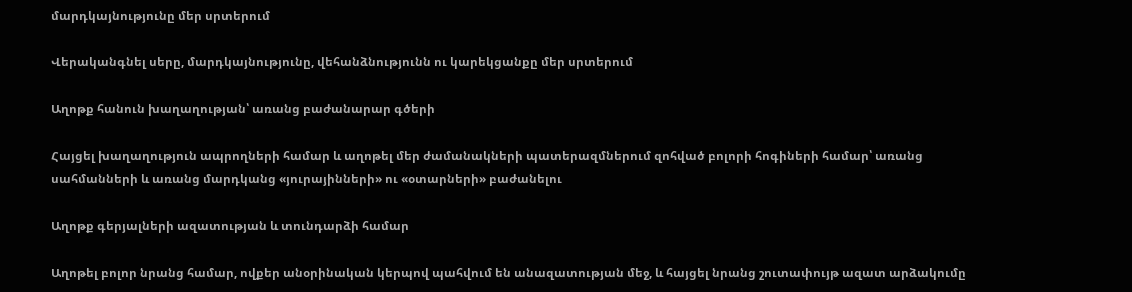մարդկայնությունը մեր սրտերում

Վերականգնել սերը, մարդկայնությունը, վեհանձնությունն ու կարեկցանքը մեր սրտերում

Աղոթք հանուն խաղաղության՝ առանց բաժանարար գծերի

Հայցել խաղաղություն ապրողների համար և աղոթել մեր ժամանակների պատերազմներում զոհված բոլորի հոգիների համար՝ առանց սահմանների և առանց մարդկանց «յուրայինների» ու «օտարների» բաժանելու

Աղոթք գերյալների ազատության և տունդարձի համար

Աղոթել բոլոր նրանց համար, ովքեր անօրինական կերպով պահվում են անազատության մեջ, և հայցել նրանց շուտափույթ ազատ արձակումը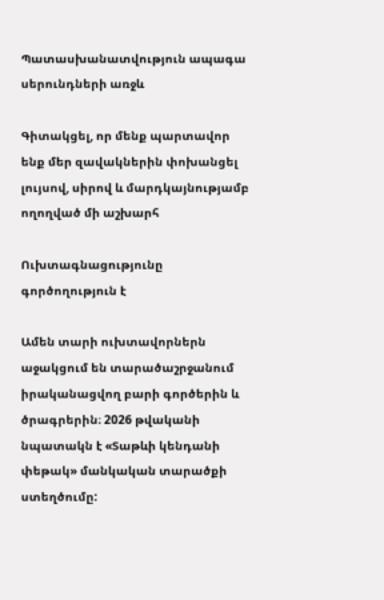Պատասխանատվություն ապագա սերունդների առջև

Գիտակցել, որ մենք պարտավոր ենք մեր զավակներին փոխանցել լույսով, սիրով և մարդկայնությամբ ողողված մի աշխարհ

Ուխտագնացությունը գործողություն է

Ամեն տարի ուխտավորներն աջակցում են տարածաշրջանում իրականացվող բարի գործերին և  ծրագրերին։ 2026 թվականի նպատակն է «Տաթևի կենդանի փեթակ» մանկական տարածքի ստեղծումը: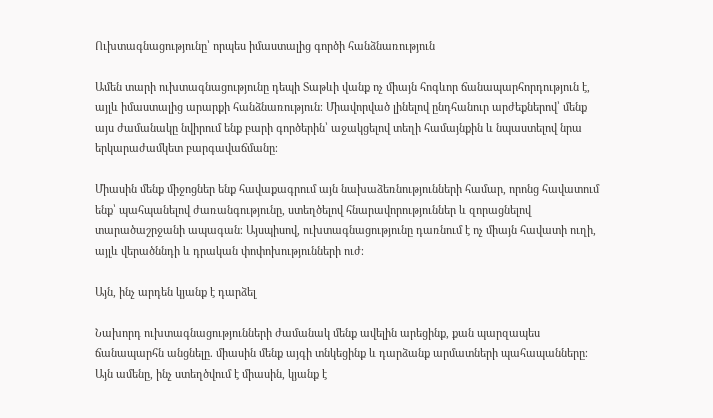Ուխտագնացությունը՝ որպես իմաստալից գործի հանձնառություն

Ամեն տարի ուխտագնացությունը դեպի Տաթևի վանք ոչ միայն հոգևոր ճանապարհորդություն է, այլև իմաստալից արարքի հանձնառություն։ Միավորված լինելով ընդհանուր արժեքներով՝ մենք այս ժամանակը նվիրում ենք բարի գործերին՝ աջակցելով տեղի համայնքին և նպաստելով նրա երկարաժամկետ բարգավաճմանը։

Միասին մենք միջոցներ ենք հավաքագրում այն նախաձեռնությունների համար, որոնց հավատում ենք՝ պահպանելով ժառանգությունը, ստեղծելով հնարավորություններ և զորացնելով տարածաշրջանի ապագան։ Այսպիսով, ուխտագնացությունը դառնում է ոչ միայն հավատի ուղի, այլև վերածննդի և դրական փոփոխությունների ուժ։

Այն, ինչ արդեն կյանք է դարձել

Նախորդ ուխտագնացությունների ժամանակ մենք ավելին արեցինք, քան պարզապես ճանապարհն անցնելը. միասին մենք այգի տնկեցինք և դարձանք արմատների պահապանները։ Այն ամենը, ինչ ստեղծվում է միասին, կյանք է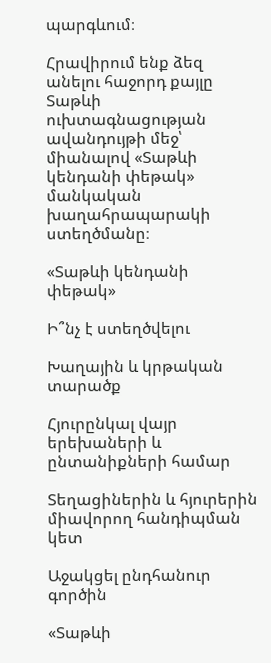պարգևում։

Հրավիրում ենք ձեզ անելու հաջորդ քայլը Տաթևի ուխտագնացության ավանդույթի մեջ՝ միանալով «Տաթևի կենդանի փեթակ» մանկական խաղահրապարակի ստեղծմանը։

«Տաթևի կենդանի փեթակ»

Ի՞նչ է ստեղծվելու

Խաղային և կրթական տարածք

Հյուրընկալ վայր երեխաների և ընտանիքների համար

Տեղացիներին և հյուրերին միավորող հանդիպման կետ

Աջակցել ընդհանուր գործին

«Տաթևի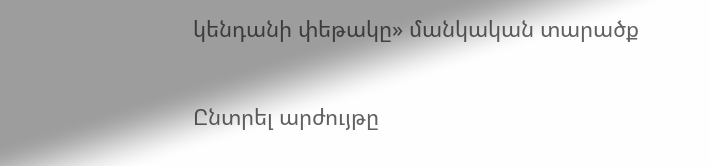կենդանի փեթակը» մանկական տարածք

Ընտրել արժույթը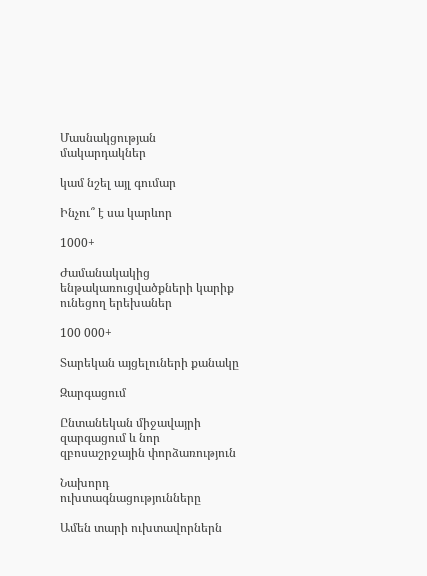Մասնակցության մակարդակներ

կամ նշել այլ գումար

Ինչու՞ է սա կարևոր

1000+

Ժամանակակից ենթակառուցվածքների կարիք ունեցող երեխաներ

100 000+

Տարեկան այցելուների քանակը

Զարգացում

Ընտանեկան միջավայրի զարգացում և նոր զբոսաշրջային փորձառություն

Նախորդ ուխտագնացությունները

Ամեն տարի ուխտավորներն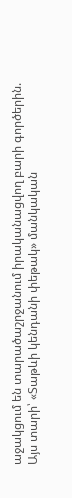աջակցում են տարածաշրջանում իրականացվող բարի գործերին. Այս տարի՝ «Տաթևի կենդանի փեթակ» մանկական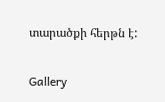տարածքի հերթն է:

Gallery